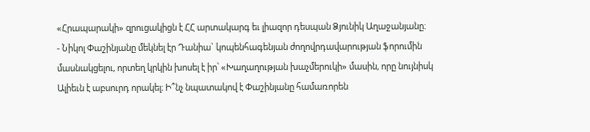«Հրապարակի» զրուցակիցն է ՀՀ արտակարգ եւ լիազոր դեսպան Ձյունիկ Աղաջանյանը։
- Նիկոլ Փաշինյանը մեկնել էր Դանիա` կոպենհագենյան ժողովրդավարության ֆորումին մասնակցելու, որտեղ կրկին խոսել է իր՝ «Խաղաղության խաչմերուկի» մասին, որը նույնիսկ Ալիեւն է աբսուրդ որակել։ Ի՞նչ նպատակով է Փաշինյանը համառորեն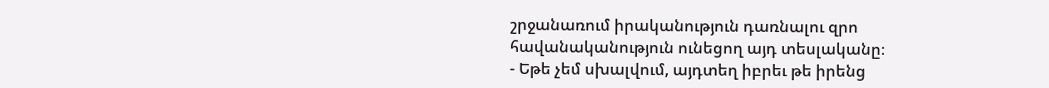շրջանառում իրականություն դառնալու զրո հավանականություն ունեցող այդ տեսլականը։
- Եթե չեմ սխալվում, այդտեղ իբրեւ թե իրենց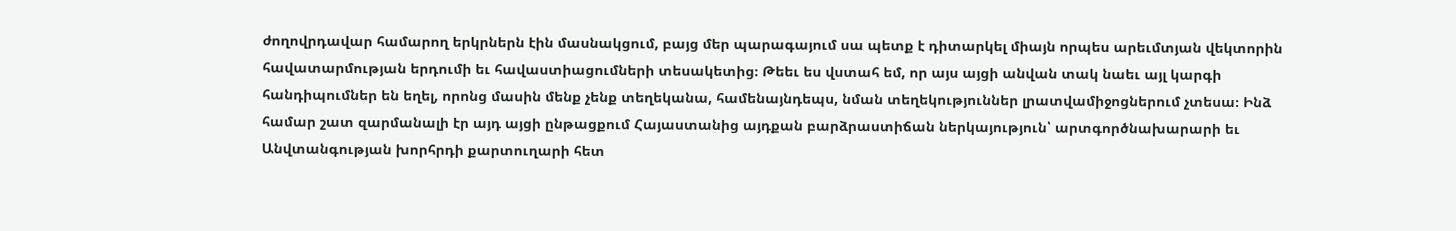ժողովրդավար համարող երկրներն էին մասնակցում, բայց մեր պարագայում սա պետք է դիտարկել միայն որպես արեւմտյան վեկտորին հավատարմության երդումի եւ հավաստիացումների տեսակետից։ Թեեւ ես վստահ եմ, որ այս այցի անվան տակ նաեւ այլ կարգի հանդիպումներ են եղել, որոնց մասին մենք չենք տեղեկանա, համենայնդեպս, նման տեղեկություններ լրատվամիջոցներում չտեսա։ Ինձ համար շատ զարմանալի էր այդ այցի ընթացքում Հայաստանից այդքան բարձրաստիճան ներկայություն՝ արտգործնախարարի եւ Անվտանգության խորհրդի քարտուղարի հետ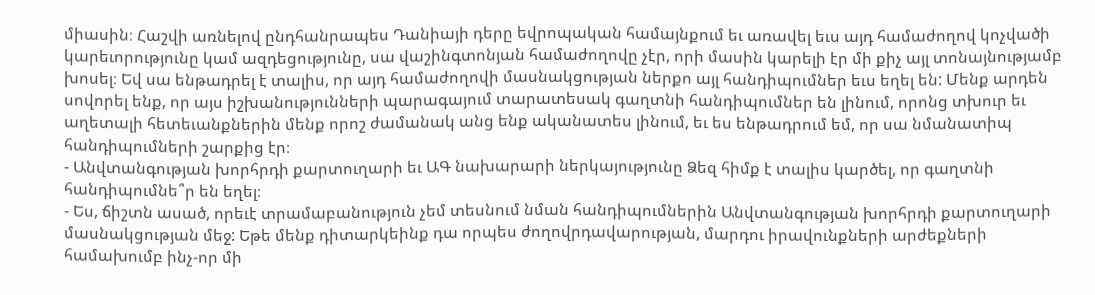միասին։ Հաշվի առնելով ընդհանրապես Դանիայի դերը եվրոպական համայնքում եւ առավել եւս այդ համաժողով կոչվածի կարեւորությունը կամ ազդեցությունը, սա վաշինգտոնյան համաժողովը չէր, որի մասին կարելի էր մի քիչ այլ տոնայնությամբ խոսել։ Եվ սա ենթադրել է տալիս, որ այդ համաժողովի մասնակցության ներքո այլ հանդիպումներ եւս եղել են: Մենք արդեն սովորել ենք, որ այս իշխանությունների պարագայում տարատեսակ գաղտնի հանդիպումներ են լինում, որոնց տխուր եւ աղետալի հետեւանքներին մենք որոշ ժամանակ անց ենք ականատես լինում, եւ ես ենթադրում եմ, որ սա նմանատիպ հանդիպումների շարքից էր։
- Անվտանգության խորհրդի քարտուղարի եւ ԱԳ նախարարի ներկայությունը Ձեզ հիմք է տալիս կարծել, որ գաղտնի հանդիպումնե՞ր են եղել։
- Ես, ճիշտն ասած, որեւէ տրամաբանություն չեմ տեսնում նման հանդիպումներին Անվտանգության խորհրդի քարտուղարի մասնակցության մեջ: Եթե մենք դիտարկեինք դա որպես ժողովրդավարության, մարդու իրավունքների արժեքների համախումբ ինչ-որ մի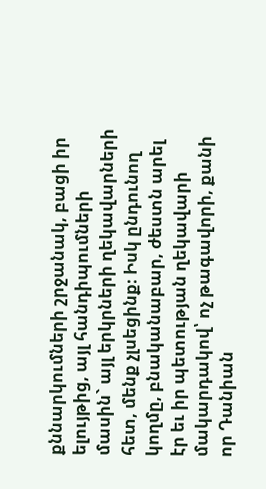քննարկումների շրջանակ, բացի իր ելույթից, այլ հանդիպումների մասին` այլ երկրների ղեկավարների հետ, մենք չլսեցինք։ Իսկ ընդունող կողմը, բնականաբար, ժեստն արել էր եւ իր պետության ղեկավարի մակարդակով՝ ոչ թագավորի, քանի որ Դանիան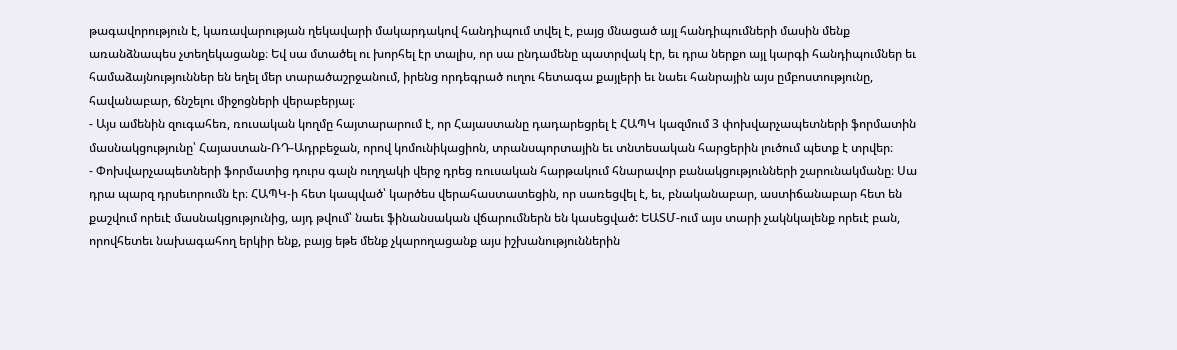թագավորություն է, կառավարության ղեկավարի մակարդակով հանդիպում տվել է, բայց մնացած այլ հանդիպումների մասին մենք առանձնապես չտեղեկացանք։ Եվ սա մտածել ու խորհել էր տալիս, որ սա ընդամենը պատրվակ էր, եւ դրա ներքո այլ կարգի հանդիպումներ եւ համաձայնություններ են եղել մեր տարածաշրջանում, իրենց որդեգրած ուղու հետագա քայլերի եւ նաեւ հանրային այս ըմբոստությունը, հավանաբար, ճնշելու միջոցների վերաբերյալ։
- Այս ամենին զուգահեռ, ռուսական կողմը հայտարարում է, որ Հայաստանը դադարեցրել է ՀԱՊԿ կազմում 3 փոխվարչապետների ֆորմատին մասնակցությունը՝ Հայաստան-ՌԴ-Ադրբեջան, որով կոմունիկացիոն, տրանսպորտային եւ տնտեսական հարցերին լուծում պետք է տրվեր։
- Փոխվարչապետների ֆորմատից դուրս գալն ուղղակի վերջ դրեց ռուսական հարթակում հնարավոր բանակցությունների շարունակմանը։ Սա դրա պարզ դրսեւորումն էր։ ՀԱՊԿ-ի հետ կապված՝ կարծես վերահաստատեցին, որ սառեցվել է, եւ, բնականաբար, աստիճանաբար հետ են քաշվում որեւէ մասնակցությունից, այդ թվում՝ նաեւ ֆինանսական վճարումներն են կասեցված: ԵԱՏՄ-ում այս տարի չակնկալենք որեւէ բան, որովհետեւ նախագահող երկիր ենք, բայց եթե մենք չկարողացանք այս իշխանություններին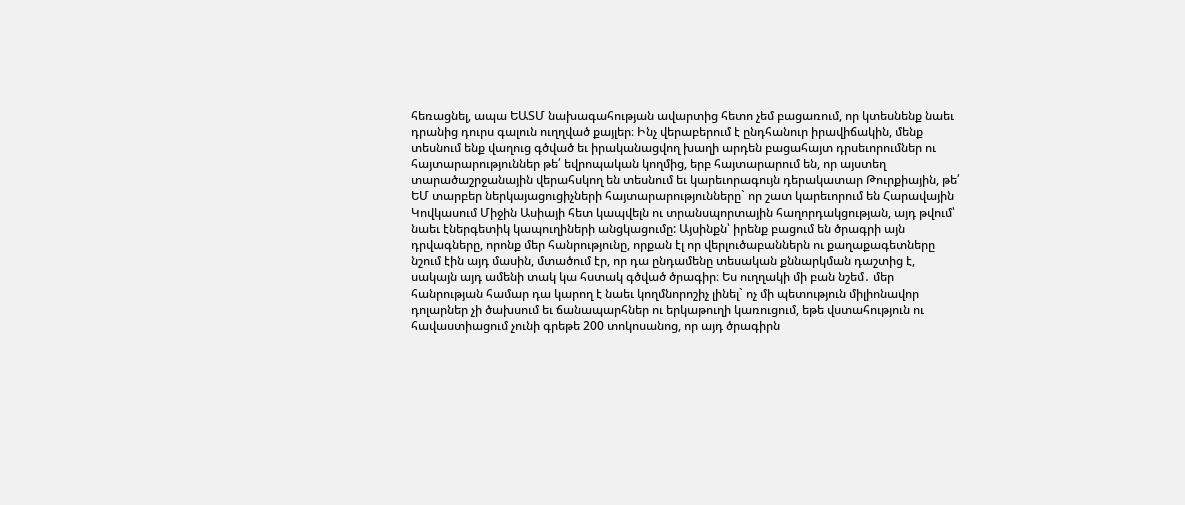հեռացնել, ապա ԵԱՏՄ նախագահության ավարտից հետո չեմ բացառում, որ կտեսնենք նաեւ դրանից դուրս գալուն ուղղված քայլեր։ Ինչ վերաբերում է ընդհանուր իրավիճակին, մենք տեսնում ենք վաղուց գծված եւ իրականացվող խաղի արդեն բացահայտ դրսեւորումներ ու հայտարարություններ թե՛ եվրոպական կողմից, երբ հայտարարում են, որ այստեղ տարածաշրջանային վերահսկող են տեսնում եւ կարեւորագույն դերակատար Թուրքիային, թե՛ ԵՄ տարբեր ներկայացուցիչների հայտարարությունները` որ շատ կարեւորում են Հարավային Կովկասում Միջին Ասիայի հետ կապվելն ու տրանսպորտային հաղորդակցության, այդ թվում՝ նաեւ էներգետիկ կապուղիների անցկացումը: Այսինքն՝ իրենք բացում են ծրագրի այն դրվագները, որոնք մեր հանրությունը, որքան էլ որ վերլուծաբաններն ու քաղաքագետները նշում էին այդ մասին, մտածում էր, որ դա ընդամենը տեսական քննարկման դաշտից է, սակայն այդ ամենի տակ կա հստակ գծված ծրագիր։ Ես ուղղակի մի բան նշեմ․ մեր հանրության համար դա կարող է նաեւ կողմնորոշիչ լինել` ոչ մի պետություն միլիոնավոր դոլարներ չի ծախսում եւ ճանապարհներ ու երկաթուղի կառուցում, եթե վստահություն ու հավաստիացում չունի գրեթե 200 տոկոսանոց, որ այդ ծրագիրն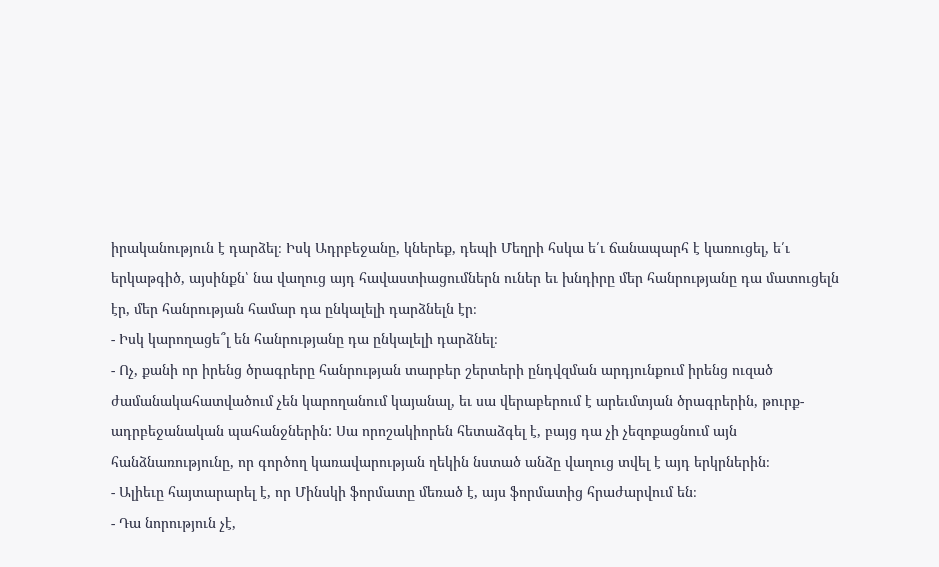իրականություն է դարձել։ Իսկ Ադրբեջանը, կներեք, դեպի Մեղրի հսկա ե՛ւ ճանապարհ է կառուցել, ե՛ւ երկաթգիծ, այսինքն՝ նա վաղուց այդ հավաստիացումներն ուներ եւ խնդիրը մեր հանրությանը դա մատուցելն էր, մեր հանրության համար դա ընկալելի դարձնելն էր։
- Իսկ կարողացե՞լ են հանրությանը դա ընկալելի դարձնել։
- Ոչ, քանի որ իրենց ծրագրերը հանրության տարբեր շերտերի ընդվզման արդյունքում իրենց ուզած ժամանակահատվածում չեն կարողանում կայանալ, եւ սա վերաբերում է արեւմտյան ծրագրերին, թուրք-ադրբեջանական պահանջներին: Սա որոշակիորեն հետաձգել է, բայց դա չի չեզոքացնում այն հանձնառությունը, որ գործող կառավարության ղեկին նստած անձը վաղուց տվել է այդ երկրներին։
- Ալիեւը հայտարարել է, որ Մինսկի ֆորմատը մեռած է, այս ֆորմատից հրաժարվում են։
- Դա նորություն չէ,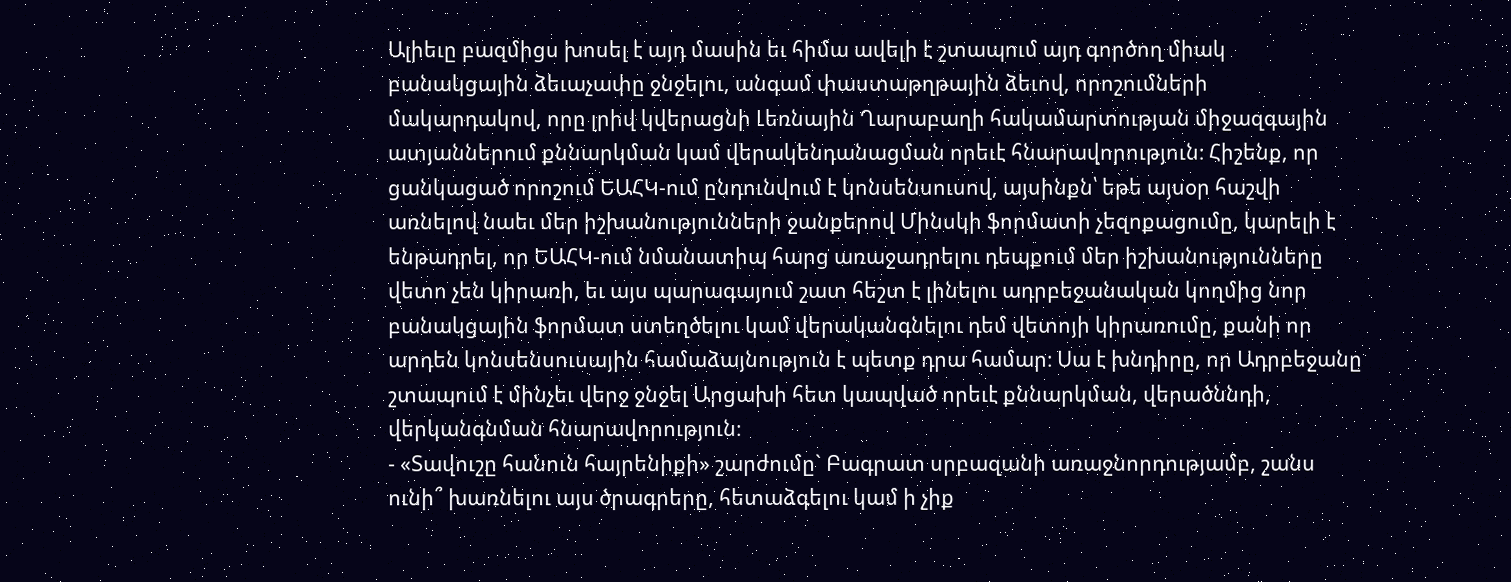Ալիեւը բազմիցս խոսել է այդ մասին եւ հիմա ավելի է շտապում այդ գործող միակ բանակցային ձեւաչափը ջնջելու, անգամ փաստաթղթային ձեւով, որոշումների մակարդակով, որը լրիվ կվերացնի Լեռնային Ղարաբաղի հակամարտության միջազգային ատյաններում քննարկման կամ վերակենդանացման որեւէ հնարավորություն։ Հիշենք, որ ցանկացած որոշում ԵԱՀԿ-ում ընդունվում է կոնսենսուսով, այսինքն՝ եթե այսօր հաշվի առնելով նաեւ մեր իշխանությունների ջանքերով Մինսկի ֆորմատի չեզոքացումը, կարելի է ենթադրել, որ ԵԱՀԿ-ում նմանատիպ հարց առաջադրելու դեպքում մեր իշխանությունները վետո չեն կիրառի, եւ այս պարագայում շատ հեշտ է լինելու ադրբեջանական կողմից նոր բանակցային ֆորմատ ստեղծելու կամ վերականգնելու դեմ վետոյի կիրառումը, քանի որ արդեն կոնսենսուսային համաձայնություն է պետք դրա համար։ Սա է խնդիրը, որ Ադրբեջանը շտապում է մինչեւ վերջ ջնջել Արցախի հետ կապված որեւէ քննարկման, վերածննդի, վերկանգնման հնարավորություն։
- «Տավուշը հանուն հայրենիքի» շարժումը` Բագրատ սրբազանի առաջնորդությամբ, շանս ունի՞ խառնելու այս ծրագրերը, հետաձգելու կամ ի չիք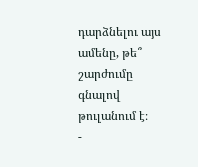դարձնելու այս ամենը, թե՞ շարժումը գնալով թուլանում է։
-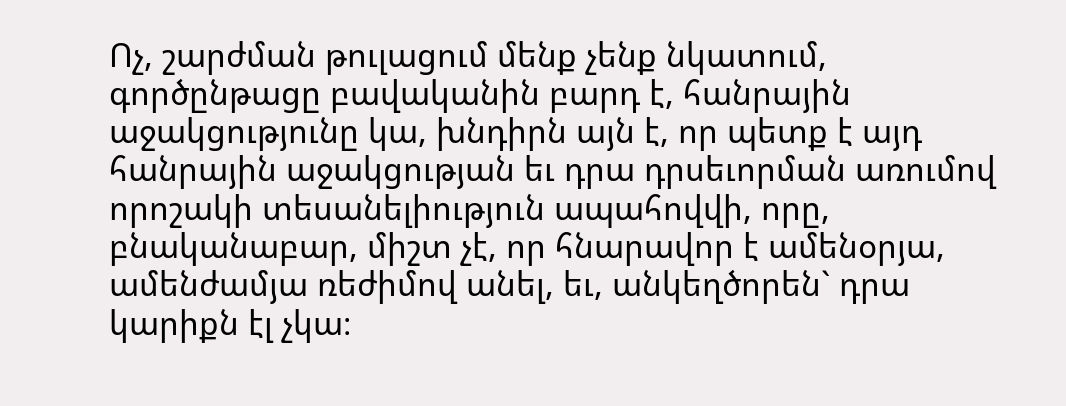Ոչ, շարժման թուլացում մենք չենք նկատում, գործընթացը բավականին բարդ է, հանրային աջակցությունը կա, խնդիրն այն է, որ պետք է այդ հանրային աջակցության եւ դրա դրսեւորման առումով որոշակի տեսանելիություն ապահովվի, որը, բնականաբար, միշտ չէ, որ հնարավոր է ամենօրյա, ամենժամյա ռեժիմով անել, եւ, անկեղծորեն` դրա կարիքն էլ չկա։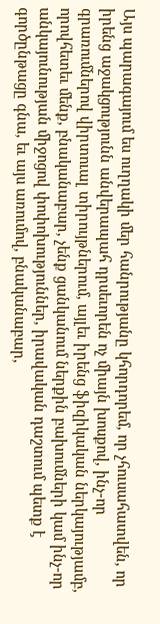Այս պարագայում ես ուղղակի մեր հանրությանը կհորդորեմ, որ չհուսահատվեն, որ իրենց աջակցությունն անվերապահ դրսեւորեն ոչ միայն խոսքով, ինչ-որ գրառումներով վիրտուալ տիրույթներում, այլեւ իրենց ֆիզիկական ներկայությամբ, որովհետեւ մենք, բնականաբար, չենք ցանկանում ներքին բախումների կամ ինչ-որ անկայունության միջոցով փոփոխություններ, իրավական դաշտում պետք է գործընթացը գնա, եւ այս առումով, բնականաբար,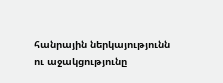հանրային ներկայությունն ու աջակցությունը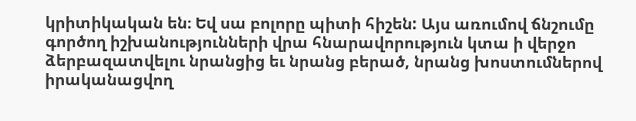կրիտիկական են։ Եվ սա բոլորը պիտի հիշեն: Այս առումով ճնշումը գործող իշխանությունների վրա հնարավորություն կտա ի վերջո ձերբազատվելու նրանցից եւ նրանց բերած, նրանց խոստումներով իրականացվող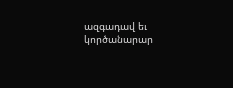ազգադավ եւ կործանարար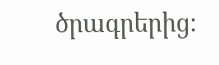ծրագրերից։